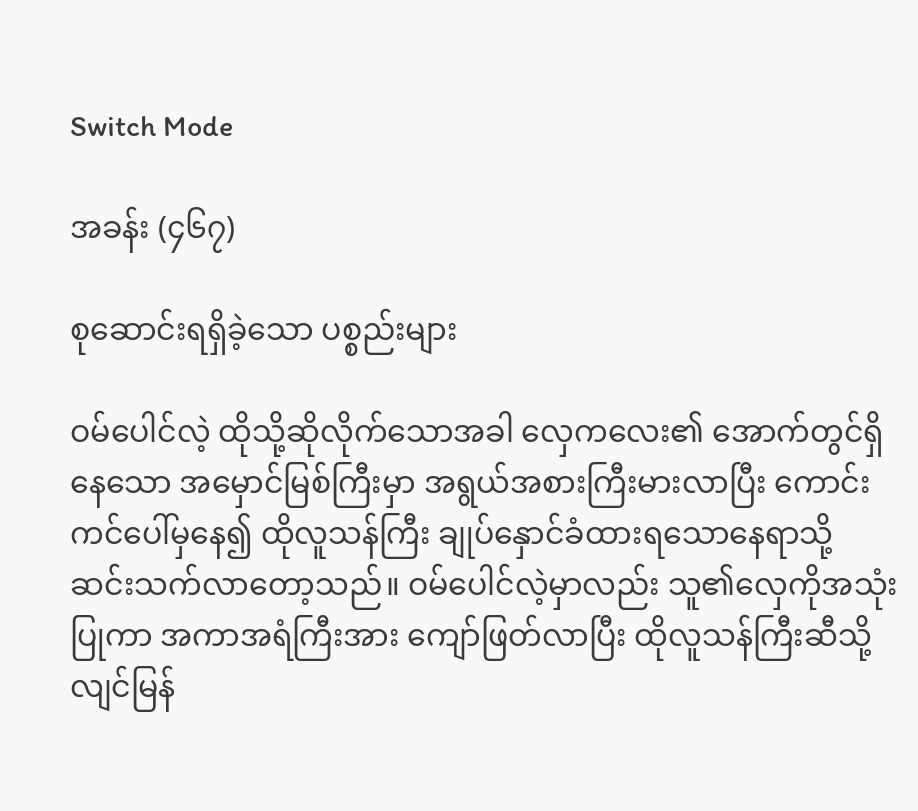Switch Mode

အခန်း (၄၆၇)

စုဆောင်းရရှိခဲ့သော ပစ္စည်းများ

ဝမ်ပေါင်လဲ့ ထိုသို့ဆိုလိုက်သောအခါ လှေကလေး၏ အောက်တွင်ရှိနေသော အမှောင်မြစ်ကြီးမှာ အရွယ်အစားကြီးမားလာပြီး ကောင်းကင်ပေါ်မှနေ၍ ထိုလူသန်ကြီး ချုပ်နှောင်ခံထားရသောနေရာသို့ ဆင်းသက်လာတော့သည်။ ဝမ်ပေါင်လဲ့မှာလည်း သူ၏လှေကိုအသုံးပြုကာ အကာအရံကြီးအား ကျော်ဖြတ်လာပြီး ထိုလူသန်ကြီးဆီသို့ လျင်မြန်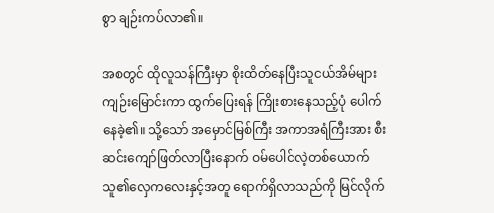စွာ ချဉ်းကပ်လာ၏။

အစတွင် ထိုလူသန်ကြီးမှာ စိုးထိတ်နေပြီးသူငယ်အိမ်များ ကျဉ်းမြောင်းကာ ထွက်ပြေးရန် ကြိုးစားနေသည့်ပုံ ပေါက်နေခဲ့၏။ သို့သော် အမှောင်မြစ်ကြီး အကာအရံကြီးအား စီးဆင်းကျော်ဖြတ်လာပြီးနောက် ဝမ်ပေါင်လဲ့တစ်ယောက် သူ၏လှေကလေးနှင့်အတူ ရောက်ရှိလာသည်ကို မြင်လိုက်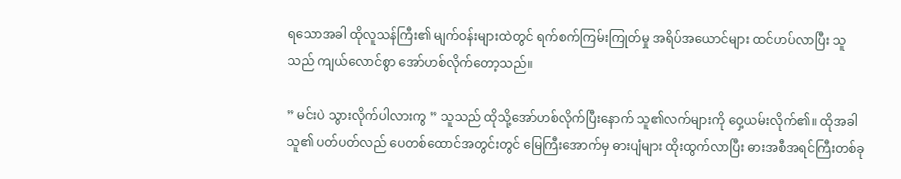ရသောအခါ ထိုလူသန်ကြီး၏ မျက်ဝန်းများထဲတွင် ရက်စက်ကြမ်းကြုတ်မှု အရိပ်အယောင်များ ထင်ဟပ်လာပြီး သူသည် ကျယ်လောင်စွာ အော်ဟစ်လိုက်တော့သည်။

” မင်းပဲ သွားလိုက်ပါလားကွ ” သူသည် ထိုသို့အော်ဟစ်လိုက်ပြီးနောက် သူ၏လက်များကို ဝှေ့ယမ်းလိုက်၏။ ထိုအခါ သူ၏ ပတ်ပတ်လည် ပေတစ်ထောင်အတွင်းတွင် မြေကြီးအောက်မှ ဓားပျံများ ထိုးထွက်လာပြီး ဓားအစီအရင်ကြီးတစ်ခု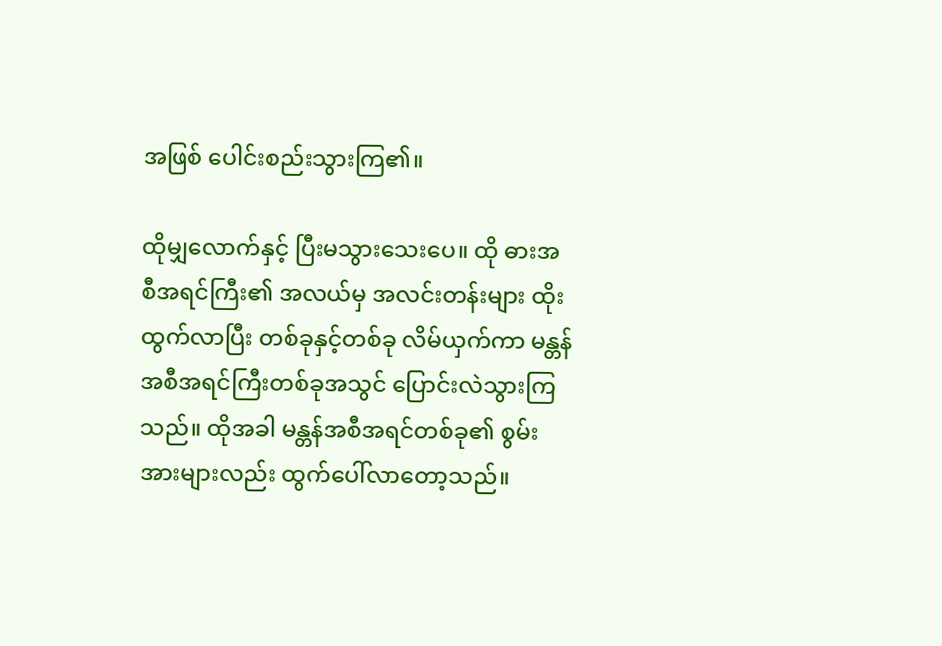အဖြစ် ပေါင်းစည်းသွားကြ၏။

ထိုမျှလောက်နှင့် ပြီးမသွားသေးပေ။ ထို ဓားအစီအရင်ကြီး၏ အလယ်မှ အလင်းတန်းများ ထိုးထွက်လာပြီး တစ်ခုနှင့်တစ်ခု လိမ်ယှက်ကာ မန္တန်အစီအရင်ကြီးတစ်ခုအသွင် ပြောင်းလဲသွားကြသည်။ ထိုအခါ မန္တန်အစီအရင်တစ်ခု၏ စွမ်းအားများလည်း ထွက်ပေါ်လာတော့သည်။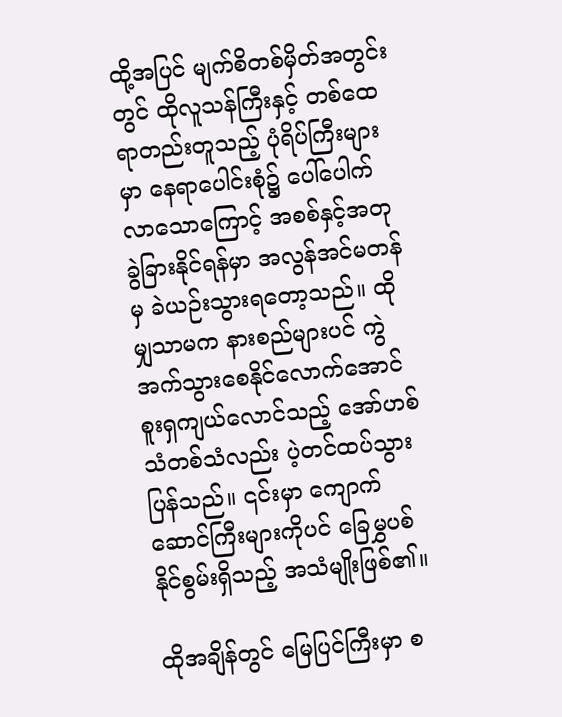ထို့အပြင် မျက်စိတစ်မှိတ်အတွင်းတွင် ထိုလူသန်ကြီးနှင့် တစ်ထေရာတည်းတူသည့် ပုံရိပ်ကြီးများမှာ နေရာပေါင်းစုံ‌၌ ပေါ်ပေါက်လာသောကြောင့် အစစ်နှင့်အတု ခွဲခြားနိုင်ရန်မှာ အလွန်အင်မတန်မှ ခဲယဉ်းသွားရတော့သည်။ ထိုမျှသာမက နားစည်များပင် ကွဲအက်သွားစေနိုင်လောက်အောင် စူးရှကျယ်လောင်သည့် အော်ဟစ်သံတစ်သံလည်း ပဲ့တင်ထပ်သွားပြန်သည်။ ၎င်းမှာ ကျောက်ဆောင်ကြီးများကိုပင်‌ ခြေမွှပစ်နိုင်စွမ်းရှိသည့် အသံမျိုးဖြစ်၏။

ထိုအချိန်တွင် မြေပြင်ကြီးမှာ စ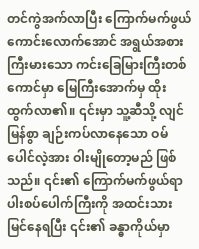တင်ကွဲအက်လာပြီး ကြောက်မက်ဖွယ်ကောင်းလောက်အောင် အရွယ်အစားကြီးမားသော ကင်းခြေမြားကြီးတစ်ကောင်မှာ မြေကြီးအောက်မှ ထိုးထွက်လာ၏။ ၎င်းမှာ သူ့ဆီသို့ လျင်မြန်စွာ ချဉ်းကပ်လာနေသော ဝမ်ပေါင်လဲ့အား ဝါးမျိုတော့မည် ဖြစ်သည်။ ၎င်း၏ ကြောက်မက်ဖွယ်ရာ ပါးစပ်ပေါက်ကြီးကို အထင်းသား မြင်နေရပြီး ၎င်း၏ ခန္ဓာကိုယ်မှာ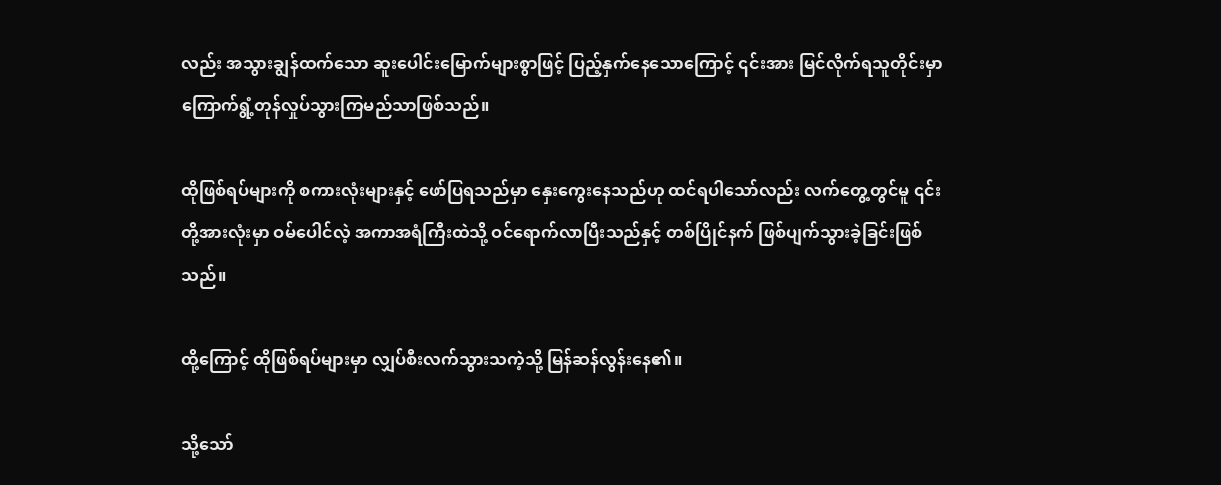လည်း အသွားချွန်ထက်သော ဆူးပေါင်းမြောက်များစွာဖြင့် ပြည့်နှက်နေသောကြောင့် ၎င်းအား မြင်လိုက်ရသူတိုင်းမှာ ကြောက်ရွံ့တုန်လှုပ်သွားကြမည်သာဖြစ်သည်။

ထိုဖြစ်ရပ်များကို စကားလုံးများနှင့် ဖော်ပြရသည်မှာ နှေးကွေးနေသည်ဟု ထင်ရပါသော်လည်း လက်တွေ့တွင်မူ ၎င်းတို့အားလုံးမှာ ဝမ်ပေါင်လဲ့ အကာအရံကြီးထဲသို့ ဝင်ရောက်လာပြီးသည်နှင့် တစ်ပြိုင်နက် ဖြစ်ပျက်သွားခဲ့ခြင်းဖြစ်သည်။

ထို့ကြောင့် ထိုဖြစ်ရပ်များမှာ လျှပ်စီးလက်သွားသကဲ့သို့ မြန်ဆန်လွန်းနေ၏။

သို့သော်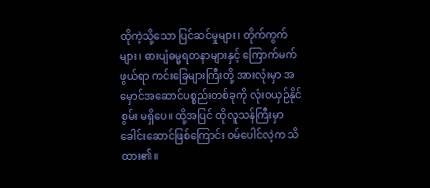ထိုကဲ့သို့သော ပြင်ဆင်မှုများ၊ တိုက်ကွက်များ၊ ဓားပျံဓမ္မရတနာများနှင့် ကြောက်မက်ဖွယ်ရာ ကင်းခြေများကြီးတို့ အားလုံးမှာ အမှောင်အဆောင်ပစ္စည်းတစ်ခုကို လုံးဝယှဉ်နိုင်စွမ်း မရှိပေ။ ထို့အပြင် ထိုလူသန်ကြီးမှာ ခေါင်းဆောင်ဖြစ်ကြောင်း ဝမ်ပေါင်လဲ့က သိထား၏။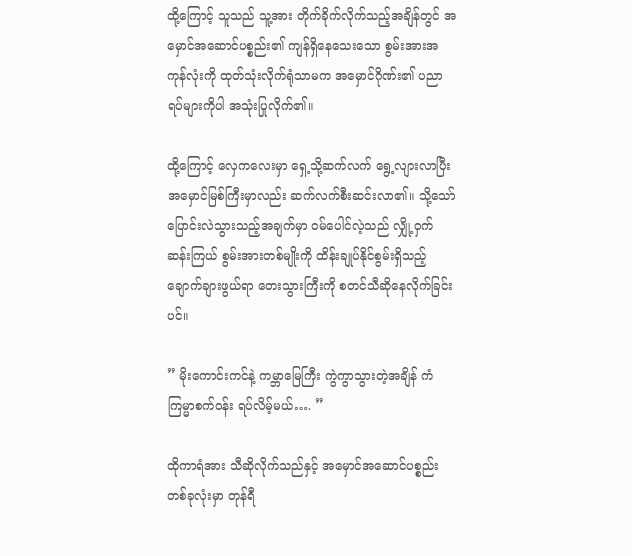ထို့ကြောင့် သူသည် သူ့အား တိုက်ခိုက်လိုက်သည့်အချိန်တွင် အမှောင်အဆောင်ပစ္စည်း၏ ကျန်ရှိနေသေးသော စွမ်းအားအကုန်လုံးကို ထုတ်သုံးလိုက်ရုံသာမက အမှောင်ဂိုဏ်း၏ ပညာရပ်များကိုပါ အသုံးပြုလိုက်၏။

ထို့ကြောင့် လှေကလေးမှာ ရှေ့သို့ဆက်လက် ရွေ့လျားလာပြီး အမှောင်မြစ်ကြီးမှာလည်း ဆက်လက်စီးဆင်းလာ၏။ သို့သော် ပြောင်းလဲသွားသည့်အချက်မှာ ဝမ်ပေါင်လဲ့သည် လျှို့ဝှက်ဆန်းကြယ် စွမ်းအားတစ်မျိုးကို ထိန်းချုပ်နိုင်စွမ်းရှိသည့် ချောက်ချားဖွယ်ရာ တေးသွားကြီးကို စတင်သီဆိုနေလိုက်ခြင်းပင်။

” မိုးကောင်းကင်နဲ့ ကမ္ဘာမြေကြီး ကွဲကွာသွားတဲ့အချိန် ကံကြမ္မာစက်ဝန်း ရပ်လိမ့်မယ်…. ”

ထိုကာရံအား သီဆိုလိုက်သည်နှင့် အမှောင်အဆောင်ပစ္စည်း တစ်ခုလုံးမှာ တုန်ရီ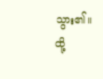သွား၏။ ထို့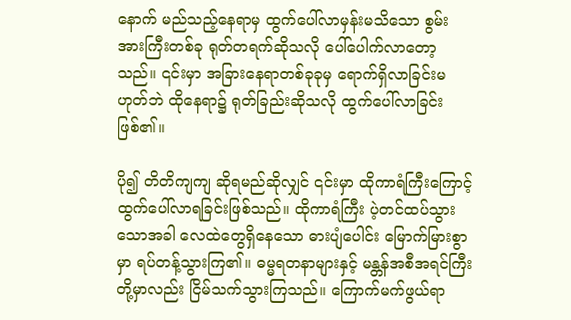နောက် မည်သည့်နေရာမှ ထွက်ပေါ်လာမှန်းမသိသော စွမ်းအားကြီးတစ်ခု ရုတ်တရက်ဆိုသလို ပေါ်ပေါက်လာတော့သည်။ ၎င်းမှာ အခြားနေရာတစ်ခုခုမှ ရောက်ရှိလာခြင်းမဟုတ်ဘဲ ထိုနေရာ၌ ရုတ်ခြည်းဆိုသလို ထွက်ပေါ်လာခြင်းဖြစ်၏။

ပို၍ တိတိကျကျ ဆိုရမည်ဆိုလျှင် ၎င်းမှာ ထိုကာရံကြီးကြောင့် ထွက်ပေါ်လာရခြင်းဖြစ်သည်။ ထိုကာရံကြီး ပဲ့တင်ထပ်သွားသောအခါ လေထဲတွေရှိနေသော ဓားပျံပေါင်း မြောက်မြားစွာမှာ ရပ်တန့်သွားကြ၏။ ဓမ္မရတနာများနှင့် မန္တန်အစီအရင်ကြီးတို့မှာလည်း ငြိမ်သက်သွားကြသည်။ ကြောက်မက်ဖွယ်ရာ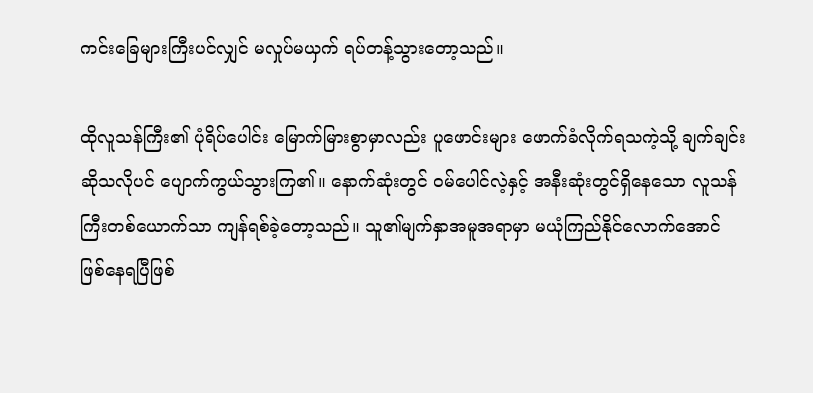ကင်းခြေများကြီးပင်လျှင် မလှုပ်မယှက် ရပ်တန့်သွားတော့သည်။

ထိုလူသန်ကြီး၏ ပုံရိပ်ပေါင်း မြောက်မြားစွာမှာလည်း ပူဖောင်းများ ဖောက်ခံလိုက်ရသကဲ့သို့ ချက်ချင်းဆိုသလိုပင် ပျောက်ကွယ်သွားကြ၏။ နောက်ဆုံးတွင် ဝမ်ပေါင်လဲ့နှင့် အနီးဆုံးတွင်ရှိနေသော လူသန်ကြီးတစ်ယောက်သာ ကျန်ရစ်ခဲ့တော့သည်။ သူ၏မျက်နှာအမူအရာမှာ မယုံကြည်နိုင်လောက်အောင် ဖြစ်နေရပြီဖြစ်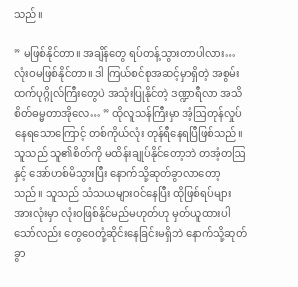သည်။

” မဖြစ်နိုင်တာ။ အချိန်တွေ ရပ်တန့်သွားတာပါလား… လုံးဝမဖြစ်နိုင်တာ။ ဒါ ကြယ်စင်စုအဆင့်မှာရှိတဲ့ အစွမ်းထက်ပုဂ္ဂိုလ်ကြီးတွေပဲ အသုံးပြုနိုင်တဲ့ ဒဏ္ဍာရီလာ အသိစိတ်ဓမ္မတာအိုလေ… ” ထိုလူသန်ကြီးမှာ အံ့ဩတုန်လှုပ်နေရသောကြောင့် တစ်ကိုယ်လုံး တုန်ရီနေရပြီဖြစ်သည်။ သူသည် သူ၏စိတ်ကို မထိန်းချုပ်နိုင်တော့ဘဲ တအံ့တဩနှင့် အော်ဟစ်မိသွားပြီး နောက်သို့ဆုတ်ခွာလာတော့သည်။ သူသည် သံသယများဝင်နေပြီး ထိုဖြစ်ရပ်များအားလုံးမှာ လုံးဝဖြစ်နိုင်မည်မဟုတ်ဟု မှတ်ယူထားပါသော်လည်း တွေဝေတုံ့ဆိုင်းနေခြင်းမရှိဘဲ နောက်သို့ဆုတ်ခွာ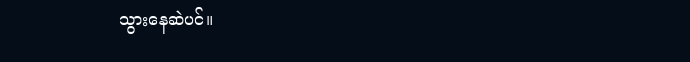သွားနေဆဲပင်။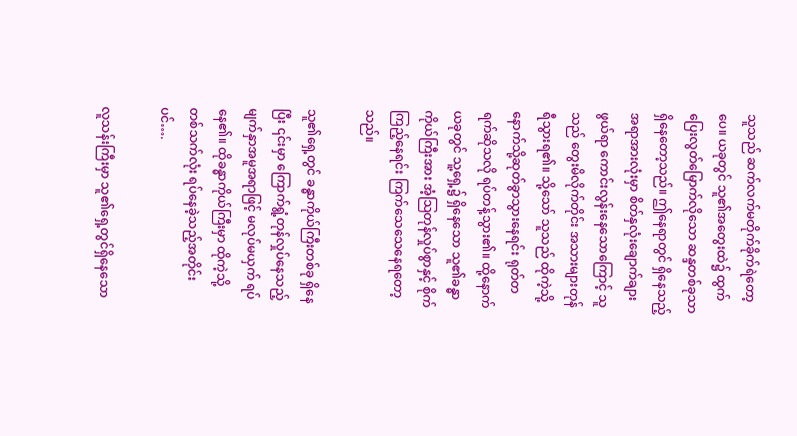သူသည် ဆက်လက်မတိုက်ခိုက်ရဲတော့ပေ။ ယခုတွင် သူ၏အတွေးထဲ၌ ထွက်ပြေးလွတ်မြောက်လိုသော ဆန္ဒတစ်ခုသာ ရှိနေတော့သည်။ ဤနေရာတွင် ရှိနေသည့် အရာအားလုံးမှာ စိတ်နှလုံးချောက်ချားဖွယ်ရာ ကောင်းလွန်းနေသောကြောင့် သူသည် တွေးမိလိုက်တိုင်း အသားများတုန်ရီသွားရ၏။ သို့သော် သူသည် ထိုကဲ့သို့ နောက်သို့ဆုတ်ခွာသွားနေရင်း ရုတ်တရက်ဆိုသလို ရပ်တန့်သွား၏။ ထို့နောက် ယခုတွင် သူ့ရှေ့၌ ရှိနေသော သူ၏ခန္ဓာကိုယ်ကြီးအား အံ့သြတုန်လှုပ်စွာနှင့် စိုက်ကြည့်နေရင်း ကြက်သေသေနေရတော့သည်။

သူ၏ရှေ့တွင် ခန္ဓာကိုယ်ကြီးတစ်ခု ရှိနေပြီး ၎င်းမှာ ကြောက်ရွံ့တုန်လှုပ်နေသည့် မျက်နှာအမူအရာဖြင့် မလုပ်မယှက် ရပ်နေ၏။ ထိုခန္ဓာကိုယ်ကြီးမှာ ထိုကဲ့သို့ တစ်သက်လုံး ရပ်နေခဲ့သည့်အတိုင်းပင်….

လူသန်းကြီးမှာ သူ၏ရှေ့တွင်ရှိနေသော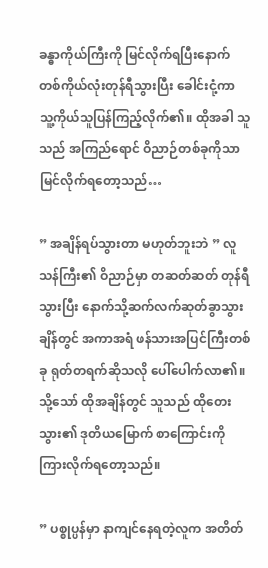ခန္ဓာကိုယ်ကြီးကို မြင်လိုက်ရပြီးနောက် တစ်ကိုယ်လုံးတုန်ရီသွားပြီး ခေါင်းငုံ့ကာ သူ့ကိုယ်သူပြန်ကြည့်လိုက်၏။ ထိုအခါ သူသည် အကြည်ရောင် ဝိညာဉ်တစ်ခုကိုသာ မြင်လိုက်ရတော့သည်…

” အချိန်ရပ်သွားတာ မဟုတ်ဘူးဘဲ ” လူသန်ကြီး၏ ဝိညာဉ်မှာ တဆတ်ဆတ် တုန်ရီသွားပြီး နောက်သို့ဆက်လက်ဆုတ်ခွာသွားချိန်တွင် အကာအရံ ဖန်သားအပြင်ကြီးတစ်ခု ရုတ်တရက်ဆိုသလို ပေါ်ပေါက်လာ၏။ သို့သော် ထိုအချိန်တွင် သူသည် ထိုတေးသွား၏ ဒုတိယမြောက် စာကြောင်းကို ကြားလိုက်ရတော့သည်။

” ပစ္စုပ္ပန်မှာ နာကျင်နေရတဲ့လူက အတိတ်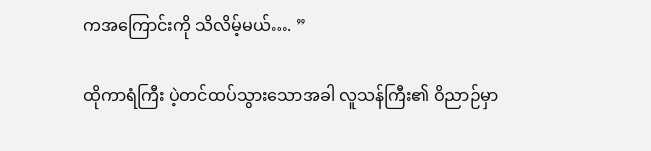ကအကြောင်းကို သိလိမ့်မယ်…. ”

ထိုကာရံကြီး ပဲ့တင်ထပ်သွားသောအခါ လူသန်ကြီး၏ ဝိညာဉ်မှာ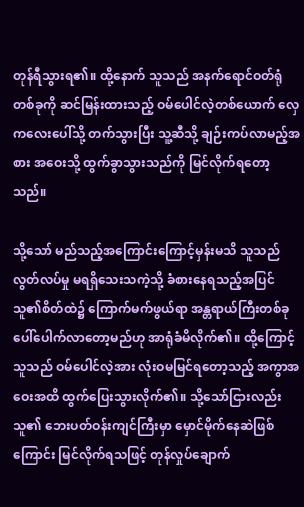တုန်ရီသွားရ၏။ ထို့နောက် သူသည် အနက်ရောင်ဝတ်ရုံတစ်ခုကို ဆင်မြန်းထားသည့် ဝမ်ပေါင်လဲ့တစ်ယောက် လှေကလေးပေါ်သို့ တက်သွားပြီး သူ့ဆီသို့ ချဉ်းကပ်လာမည့်အစား အဝေးသို့ ထွက်ခွာသွားသည်ကို မြင်လိုက်ရတော့သည်။

သို့သော် မည်သည့်အကြောင်းကြောင့်မှန်းမသိ သူသည် လွတ်လပ်မှု မရရှိသေးသကဲ့သို့ ခံစားနေရသည့်အပြင် သူ၏စိတ်ထဲ၌ ကြောက်မက်ဖွယ်ရာ အန္တရာယ်ကြီးတစ်ခု ပေါ်ပေါက်လာတော့မည်ဟု အာရုံခံမိလိုက်၏။ ထို့ကြောင့် သူသည် ဝမ်ပေါင်လဲ့အား လုံးဝမမြင်ရတော့သည့် အကွာအဝေးအထိ ထွက်ပြေးသွားလိုက်၏။ သို့သော်ငြားလည်း သူ၏ ဘေးပတ်ဝန်းကျင်ကြီးမှာ မှောင်မိုက်နေဆဲဖြစ်ကြောင်း မြင်လိုက်ရသဖြင့် တုန်လှုပ်ချောက်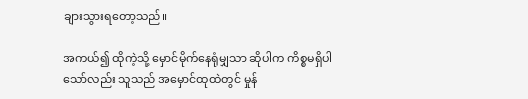ချားသွားရ‌တော့သည်။

အကယ်၍ ထိုကဲ့သို့ မှောင်မိုက်နေရုံမျှသာ ဆိုပါက ကိစ္စမရှိပါသော်လည်း သူသည် အမှောင်ထုထဲတွင် မှုန်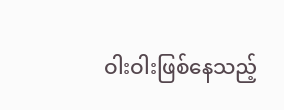ဝါးဝါးဖြစ်နေသည့်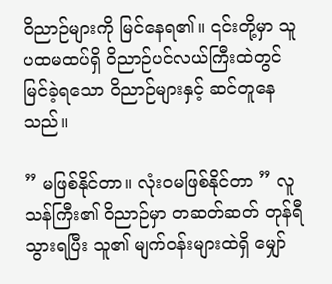ဝိညာဉ်များကို မြင်နေရ၏။ ၎င်းတို့မှာ သူ ပထမထပ်ရှိ ဝိညာဉ်ပင်လယ်ကြီးထဲတွင် မြင်ခဲ့ရသော ဝိညာဉ်များနှင့် ဆင်တူနေသည်။

” မဖြစ်နိုင်တာ။ လုံးဝမဖြစ်နိုင်တာ ” လူသန်ကြီး၏ ဝိညာဉ်မှာ တဆတ်ဆတ် တုန်ရီသွားရပြီး သူ၏ မျက်ဝန်းများထဲရှိ မျှော်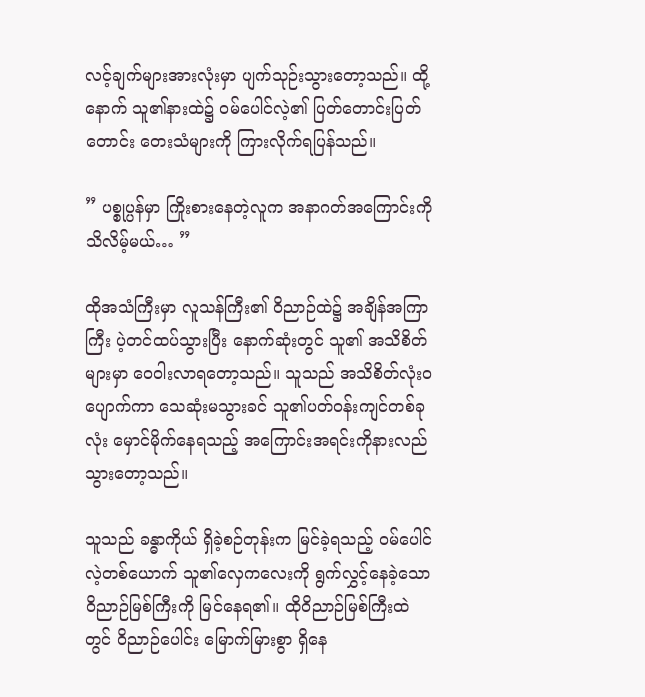လင့်ချက်များအားလုံးမှာ ပျက်သုဉ်းသွားတော့သည်။ ထို့နောက် သူ၏နားထဲ၌ ဝမ်ပေါင်လဲ့၏ ပြတ်တောင်းပြတ်တောင်း တေးသံများကို ကြားလိုက်ရပြန်သည်။

” ပစ္စုပ္ပန်မှာ ကြိုးစားနေတဲ့လူက အနာဂတ်အကြောင်းကို သိလိမ့်မယ်… ”

ထိုအသံကြီးမှာ လူသန်ကြီး၏ ဝိညာဉ်ထဲ၌ အချိန်အကြာကြီး ပဲ့တင်ထပ်သွားပြီး နောက်ဆုံးတွင် သူ၏ အသိစိတ်များမှာ ဝေဝါးလာရတော့သည်။ သူသည် အသိစိတ်လုံးဝပျောက်ကာ သေဆုံးမသွားခင် သူ၏ပတ်ဝန်းကျင်တစ်ခုလုံး မှောင်မိုက်နေရသည့် အကြောင်းအရင်းကိုနားလည်သွားတော့သည်။

သူသည် ခန္ဓာကိုယ် ရှိခဲ့စဉ်တုန်းက မြင်ခဲ့ရသည့် ဝမ်ပေါင်လဲ့တစ်ယောက် သူ၏လှေကလေးကို ရွက်လွှင့်နေခဲ့သော ဝိညာဉ်မြစ်ကြီးကို မြင်နေရ၏။ ထိုဝိညာဉ်မြစ်ကြီးထဲတွင် ဝိညာဉ်ပေါင်း မြောက်မြားစွာ ရှိနေ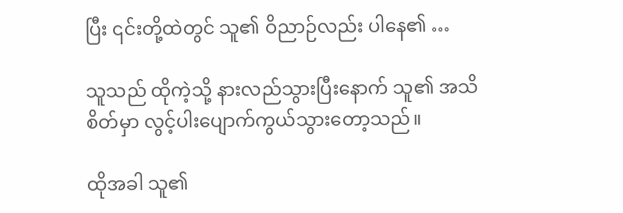ပြီး ၎င်းတို့ထဲတွင် သူ၏ ဝိညာဉ်လည်း ပါနေ၏ …

သူသည် ထိုကဲ့သို့ နားလည်သွားပြီးနောက် သူ၏ အသိစိတ်မှာ လွင့်ပါးပျောက်ကွယ်သွားတော့သည်။

ထိုအခါ သူ၏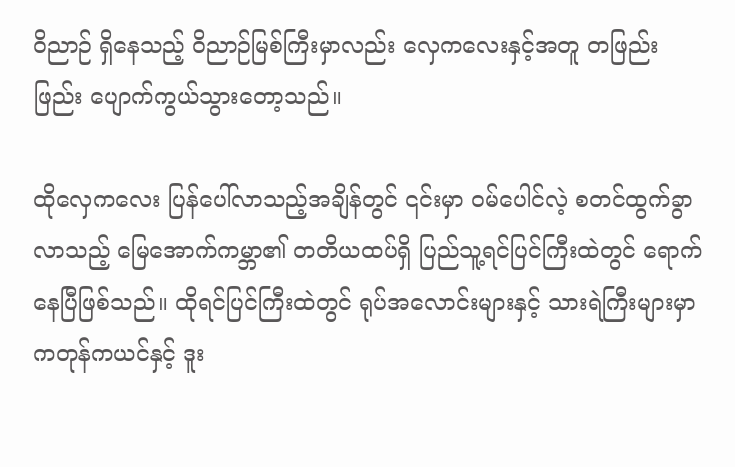ဝိညာဉ် ရှိနေသည့် ဝိညာဉ်မြစ်ကြီးမှာလည်း ‌လှေကလေးနှင့်အတူ တဖြည်းဖြည်း ပျောက်ကွယ်သွားတော့သည်။

ထိုလှေက‌လေး ပြန်ပေါ်လာသည့်အချိန်တွင် ၎င်းမှာ ဝမ်ပေါင်လဲ့ စတင်ထွက်ခွာလာသည့် မြေအောက်ကမ္ဘာ၏ တတိယထပ်ရှိ ပြည်သူ့ရင်ပြင်ကြီးထဲတွင် ရောက်နေပြီဖြစ်သည်။ ထိုရင်ပြင်ကြီးထဲတွင် ရုပ်အလောင်းများနှင့် သားရဲကြီးများမှာ ကတုန်ကယင်နှင့် ဒူး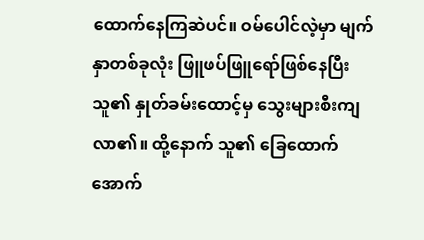ထောက်နေကြဆဲပင်။ ဝမ်ပေါင်လဲ့မှာ မျက်နှာတစ်ခုလုံး ဖြူဖပ်ဖြူရော်ဖြစ်နေပြီး သူ၏ နှုတ်ခမ်းထောင့်မှ သွေးများစီးကျလာ၏။ ထို့နောက် သူ၏ ‌ခြေထောက်အောက်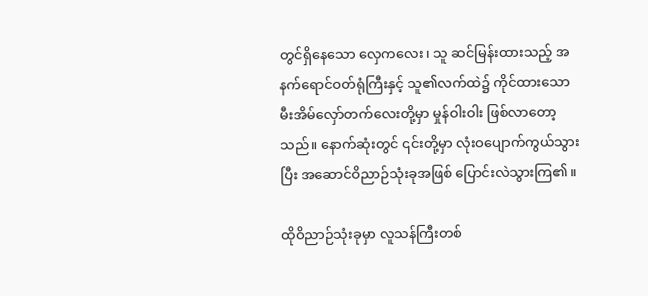တွင်ရှိနေသော လှေကလေး၊ သူ ဆင်မြန်းထားသည့် အနက်ရောင်ဝတ်ရုံကြီးနှင့် သူ၏လက်ထဲ၌ ကိုင်ထားသော မီးအိမ်လှော်တက်လေးတို့မှာ မှုန်ဝါးဝါး ဖြစ်လာတော့သည်။ နောက်ဆုံးတွင် ၎င်းတို့မှာ လုံးဝပျောက်ကွယ်သွားပြီး အဆောင်ဝိညာဉ်သုံးခုအဖြစ် ပြောင်းလဲသွားကြ၏။

ထိုဝိညာဉ်သုံးခုမှာ လူသန်ကြီးတစ်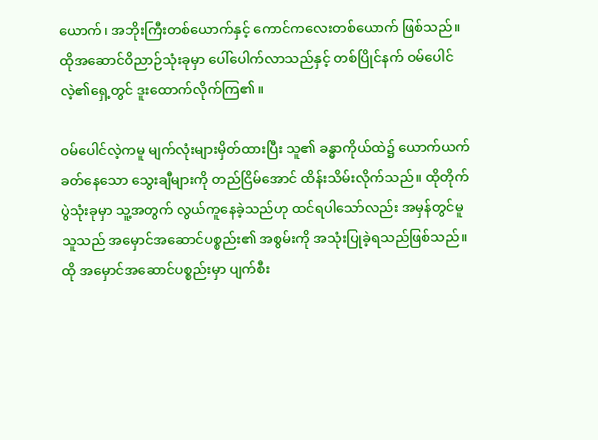ယောက်၊ အဘိုးကြီးတစ်ယောက်နှင့် ကောင်ကလေးတစ်ယောက် ဖြစ်သည်။ ထိုအဆောင်ဝိညာဉ်သုံးခုမှာ ပေါ်ပေါက်လာသည်နှင့် တစ်ပြိုင်နက် ဝမ်ပေါင်လဲ့၏ရှေ့တွင် ဒူးထောက်လိုက်ကြ၏။

ဝမ်ပေါင်လဲ့ကမူ မျက်လုံးများမှိတ်ထားပြီး သူ၏ ခန္ဓာကိုယ်ထဲ၌ ယောက်ယက်ခတ်နေသော သွေးချီများကို တည်ငြိမ်အောင် ထိန်းသိမ်းလိုက်သည်။ ထိုတိုက်ပွဲသုံးခုမှာ သူ့အတွက် လွယ်ကူနေခဲ့သည်ဟု ထင်ရပါသော်လည်း အမှန်တွင်မူ သူသည် အမှောင်အဆောင်ပစ္စည်း၏ အစွမ်းကို အသုံးပြုခဲ့ရသည်ဖြစ်သည်။ ထို အမှောင်အဆောင်ပစ္စည်းမှာ ပျက်စီး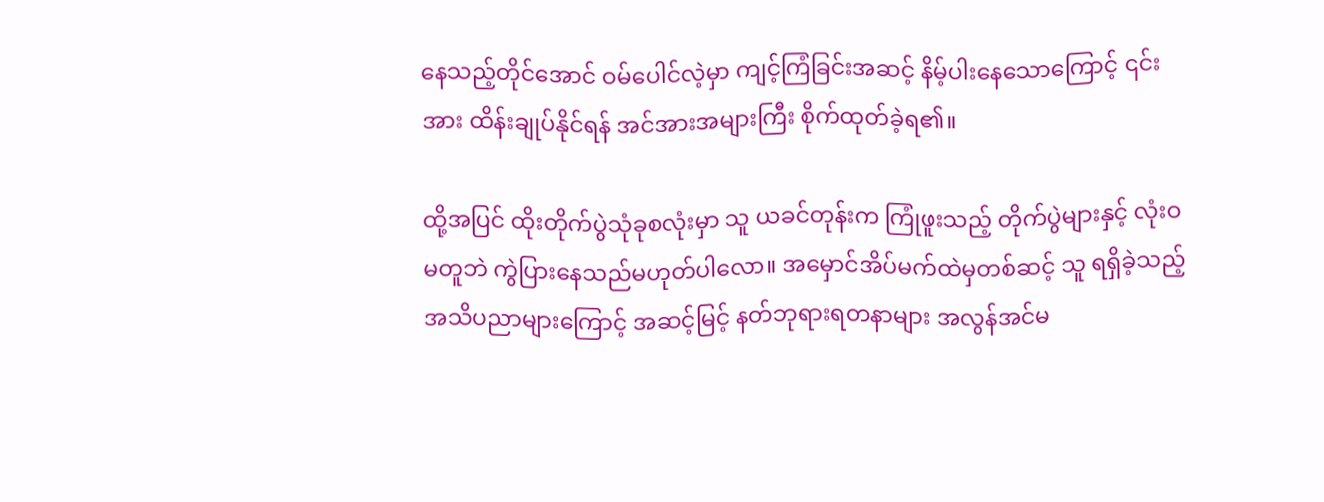နေသည့်တိုင်အောင် ဝမ်ပေါင်လဲ့မှာ ကျင့်ကြံခြင်းအဆင့် နိမ့်ပါးနေသောကြောင့် ၎င်းအား ထိန်းချုပ်နိုင်ရန် အင်အားအများကြီး စိုက်ထုတ်ခဲ့ရ၏။

ထို့အပြင် ထိုးတိုက်ပွဲသုံခုစလုံးမှာ သူ ယခင်တုန်းက ကြုံဖူးသည့် တိုက်ပွဲများနှင့် လုံးဝမတူဘဲ ကွဲပြားနေသည်မဟုတ်ပါလော။ အမှောင်အိပ်မက်ထဲမှတစ်ဆင့် သူ ရရှိခဲ့သည့် အသိပညာများကြောင့် အဆင့်မြင့် နတ်ဘုရားရတနာများ အလွန်အင်မ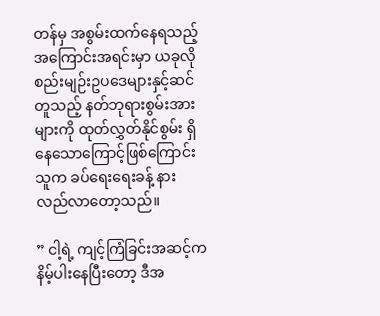တန်မှ အစွမ်းထက်နေရသည့်အကြောင်းအရင်းမှာ ယခုလို စည်းမျဉ်းဥပဒေများနှင့်ဆင်တူသည့် နတ်ဘုရားစွမ်းအားများကို ထုတ်လွှတ်နိုင်စွမ်း ရှိနေသောကြောင့်ဖြစ်ကြောင်း သူက ခပ်ရေးရေးခန့် နားလည်‌လာတော့သည်။

” ငါ့ရဲ့ ကျင့်ကြံခြင်းအဆင့်က နိမ့်ပါးနေပြီးတော့ ဒီအ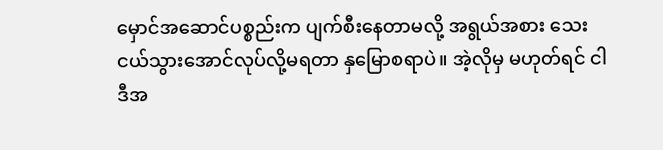မှောင်အဆောင်ပစ္စည်းက ပျက်စီးနေတာမလို့ အရွယ်အစား သေးငယ်သွားအောင်လုပ်လို့မရတာ နှမြောစရာပဲ။ အဲ့လိုမှ မဟုတ်ရင် ငါ ဒီအ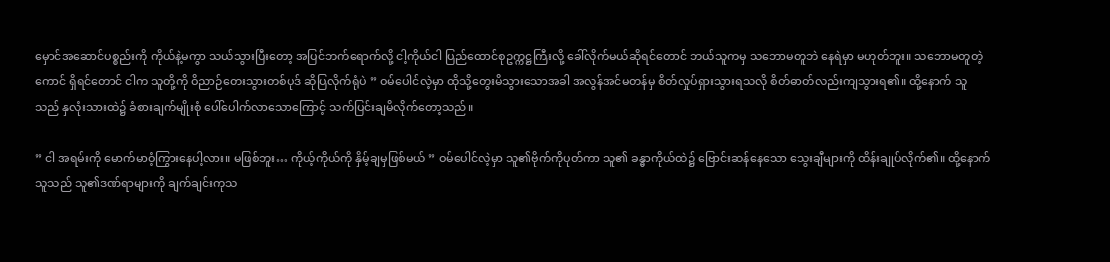မှောင်အဆောင်ပစ္စည်းကို ကိုယ်နဲ့မကွာ သယ်သွားပြီးတော့ အပြင်ဘက်ရောက်လို့ ငါ့ကိုယ်ငါ ပြည်ထောင်စုဥက္ကဋ္ဌကြီးလို့ ခေါ်လိုက်မယ်ဆိုရင်တောင် ဘယ်သူကမှ သဘောမတူဘဲ နေရဲမှာ မဟုတ်ဘူး။ သဘောမတူတဲ့ကောင် ရှိရင်တောင် ငါက သူတို့ကို ဝိညာဉ်တေးသွားတစ်ပုဒ် ဆိုပြလိုက်ရုံပဲ ” ဝမ်ပေါင်လဲ့မှာ ထိုသို့တွေးမိသွားသောအခါ အလွန်အင်မတန်မှ စိတ်လှုပ်ရှားသွားရသလို စိတ်ဓာတ်လည်းကျသွားရ၏။ ထို့နောက် သူသည် နှလုံးသားထဲ၌ ခံစားချက်မျိုးစုံ‌ ပေါ်ပေါက်လာသောကြောင့် သက်ပြင်းချမိလိုက်တော့သည်။

” ငါ အရမ်းကို မောက်မာဝံ့ကြွားနေပါ့လား။ မဖြစ်ဘူး… ကိုယ့်ကိုယ်ကို နှိမ့်ချမှဖြစ်မယ် ” ဝမ်ပေါင်လဲ့မှာ သူ၏ဗိုက်ကိုပုတ်ကာ သူ၏ ခန္ဓာကိုယ်ထဲ၌ ဗြောင်းဆန်နေသော သွေးချီများကို ထိန်းချုပ်လိုက်၏။ ထို့နောက် သူသည် သူ၏ဒဏ်ရာများကို ချက်ချင်းကုသ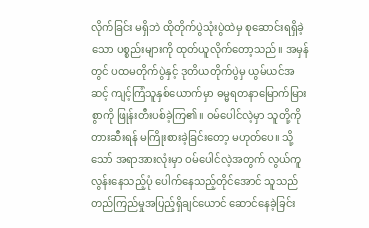လိုက်ခြင်း မရှိဘဲ ထိုတိုက်ပွဲသုံးပွဲထဲမှ စုဆောင်းရရှိခဲ့သော ပစ္စည်းများကို ထုတ်ယူလိုက်တော့သည်။ အမှန်တွင် ပထမတိုက်ပွဲနှင့် ဒုတိယတိုက်ပွဲမှ ယွမ်ယင်အဆင့် ကျင့်ကြံသူနှစ်ယောက်မှာ ဓမ္မရတနာမြောက်မြားစွာကို ဖြုန်းတီးပစ်ခဲ့ကြ၏။ ဝမ်ပေါင်လဲ့မှာ သူတို့ကို တားဆီးရန် မကြိုးစားခဲ့ခြင်းတော့ မဟုတ်ပေ။ သို့သော် အရာအားလုံးမှာ ဝမ်ပေါင်လဲ့အတွက် လွယ်ကူလွန်းနေသည့်ပုံ ပေါက်နေသည့်တိုင်အောင် သူသည် တည်ကြည်မှုအပြည့်ရှိချင်ယောင် ဆောင်နေခဲ့ခြင်း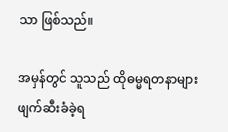သာ ဖြစ်သည်။

အမှန်တွင် သူသည် ထိုဓမ္မရတနာများ ဖျက်ဆီးခံခဲ့ရ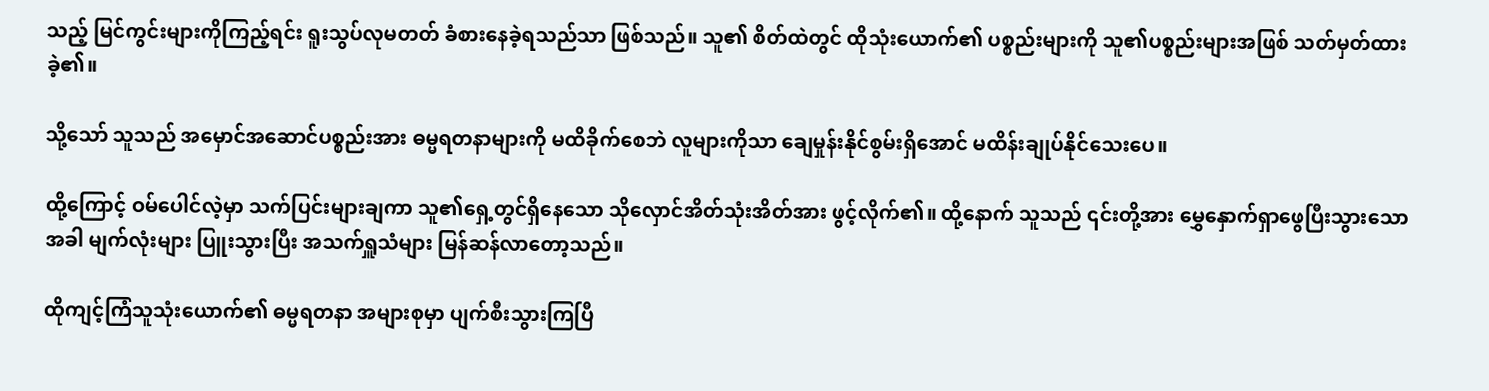သည့် မြင်ကွင်းများကိုကြည့်ရင်း ရူးသွပ်လုမတတ် ခံစားနေခဲ့ရသည်သာ ဖြစ်သည်။ သူ၏ စိတ်ထဲတွင် ထိုသုံးယောက်၏ ပစ္စည်းများကို သူ၏ပစ္စည်းများအဖြစ် သတ်မှတ်ထားခဲ့၏။

သို့သော် သူသည် အမှောင်အဆောင်ပစ္စည်းအား ဓမ္မရတနာများကို မထိခိုက်စေဘဲ လူများကိုသာ ချေမှုန်းနိုင်စွမ်းရှိအောင် မထိန်းချုပ်နိုင်သေးပေ။

ထို့ကြောင့် ဝမ်ပေါင်လဲ့မှာ သက်ပြင်းများချကာ သူ၏ရှေ့တွင်ရှိနေသော သိုလှောင်အိတ်သုံးအိတ်အား ဖွင့်လိုက်၏။ ထို့နောက် သူသည် ၎င်းတို့အား မွှေနှောက်ရှာဖွေပြီးသွားသောအခါ မျက်လုံးများ ပြူးသွားပြီး အသက်ရှူသံများ မြန်ဆန်လာတော့သည်။

ထိုကျင့်ကြံသူသုံးယောက်၏ ဓမ္မရတနာ အများစုမှာ ပျက်စီးသွားကြပြီ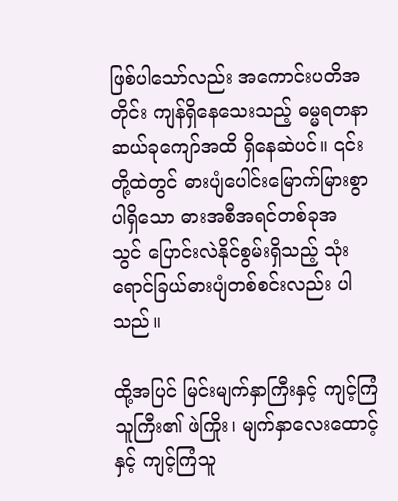ဖြစ်ပါသော်လည်း အကောင်းပတိအတိုင်း ကျန်ရှိနေသေးသည့် ဓမ္မရတနာဆယ်ခုကျော်အထိ ရှိနေဆဲပင်။ ၎င်းတို့ထဲတွင် ဓားပျံပေါင်းမြောက်မြားစွာ ပါရှိသော ဓားအစီအရင်တစ်ခုအသွင် ‌ပြောင်းလဲနိုင်စွမ်းရှိသည့် သုံးရောင်ခြယ်ဓားပျံတစ်စင်းလည်း ပါသည်။

ထို့အပြင် မြင်းမျက်နှာကြီးနှင့် ကျင့်ကြံသူကြီး၏ ဖဲကြိုး၊ မျက်နှာလေးထောင့်နှင့် ကျင့်ကြံသူ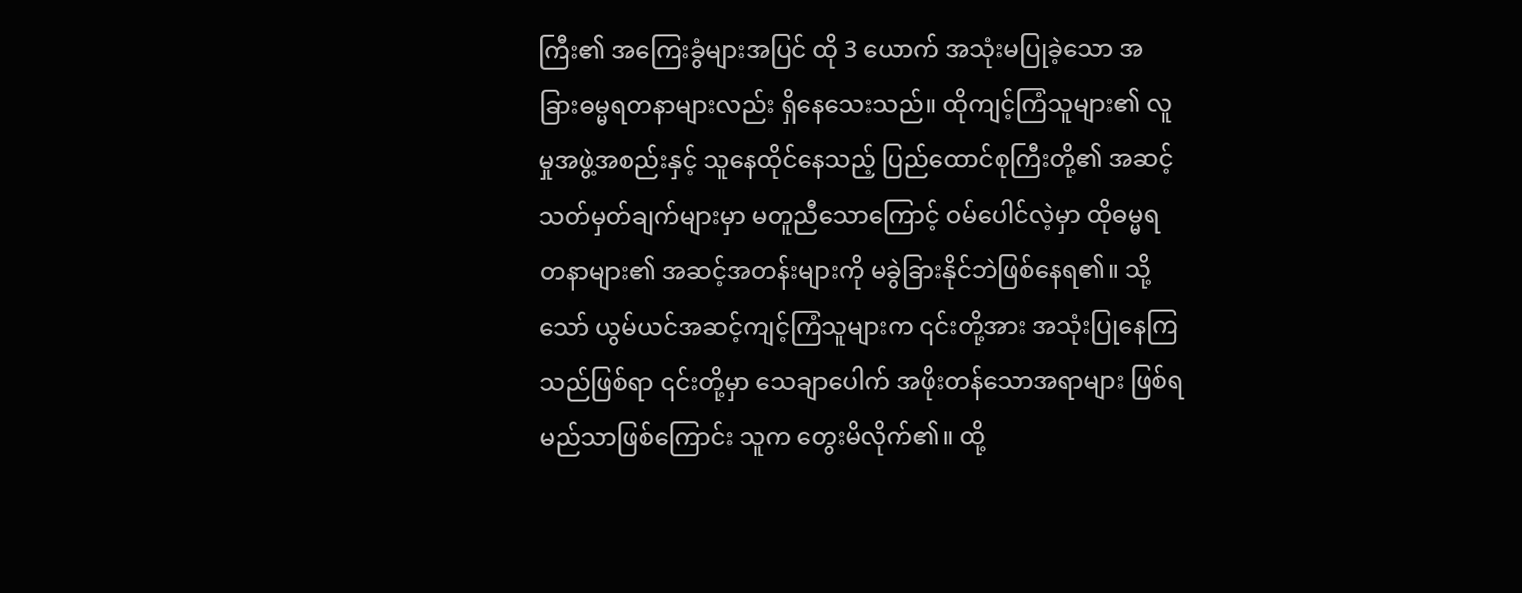ကြီး၏ အကြေးခွံများအပြင် ထို 3 ယောက် အသုံးမပြုခဲ့သော အခြားဓမ္မရတနာများလည်း ရှိနေသေးသည်။ ထိုကျင့်ကြံသူများ၏ လူမှုအဖွဲ့အစည်းနှင့် သူနေထိုင်နေသည့် ပြည်ထောင်စုကြီးတို့၏ အဆင့်သတ်မှတ်ချက်များမှာ မတူညီသောကြောင့် ဝမ်ပေါင်လဲ့မှာ ထိုဓမ္မရတနာများ၏ အဆင့်အတန်းများကို မခွဲခြားနိုင်ဘဲဖြစ်နေရ၏။ သို့သော် ယွမ်ယင်အဆင့်ကျင့်ကြံသူများက ၎င်းတို့အား အသုံးပြုနေကြသည်ဖြစ်ရာ ၎င်းတို့မှာ သေချာပေါက် အဖိုးတန်သောအရာများ ဖြစ်ရမည်သာဖြစ်ကြောင်း သူက တွေးမိလိုက်၏။ ထို့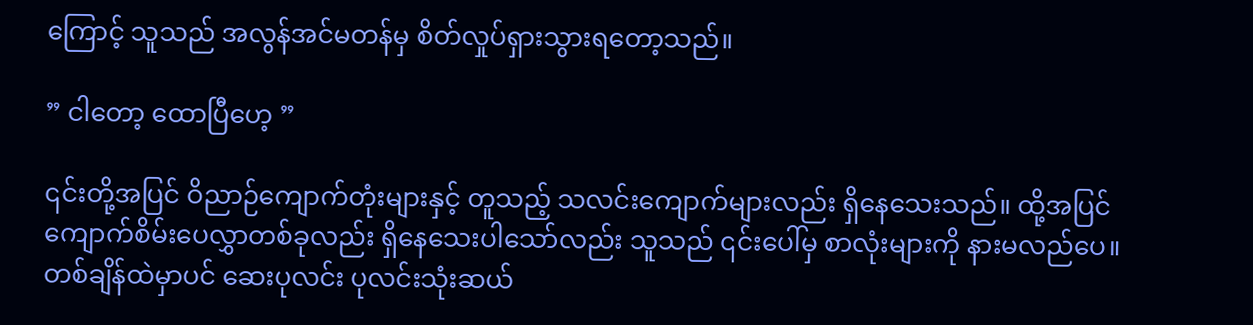ကြောင့် သူသည် အလွန်အင်မတန်မှ စိတ်လှုပ်ရှားသွားရတော့သည်။

” ငါတော့ ထောပြီဟေ့ ”

၎င်းတို့အပြင် ဝိညာဉ်ကျောက်တုံးများနှင့် တူသည့် သလင်းကျောက်များလည်း ရှိနေသေးသည်။ ထို့အပြင် ကျောက်စိမ်းပေလွှာတစ်ခုလည်း ရှိနေသေးပါသော်လည်း သူသည် ၎င်းပေါ်မှ စာလုံးများကို နားမလည်ပေ။ တစ်ချိန်ထဲမှာပင် ဆေးပုလင်း ပုလင်းသုံးဆယ်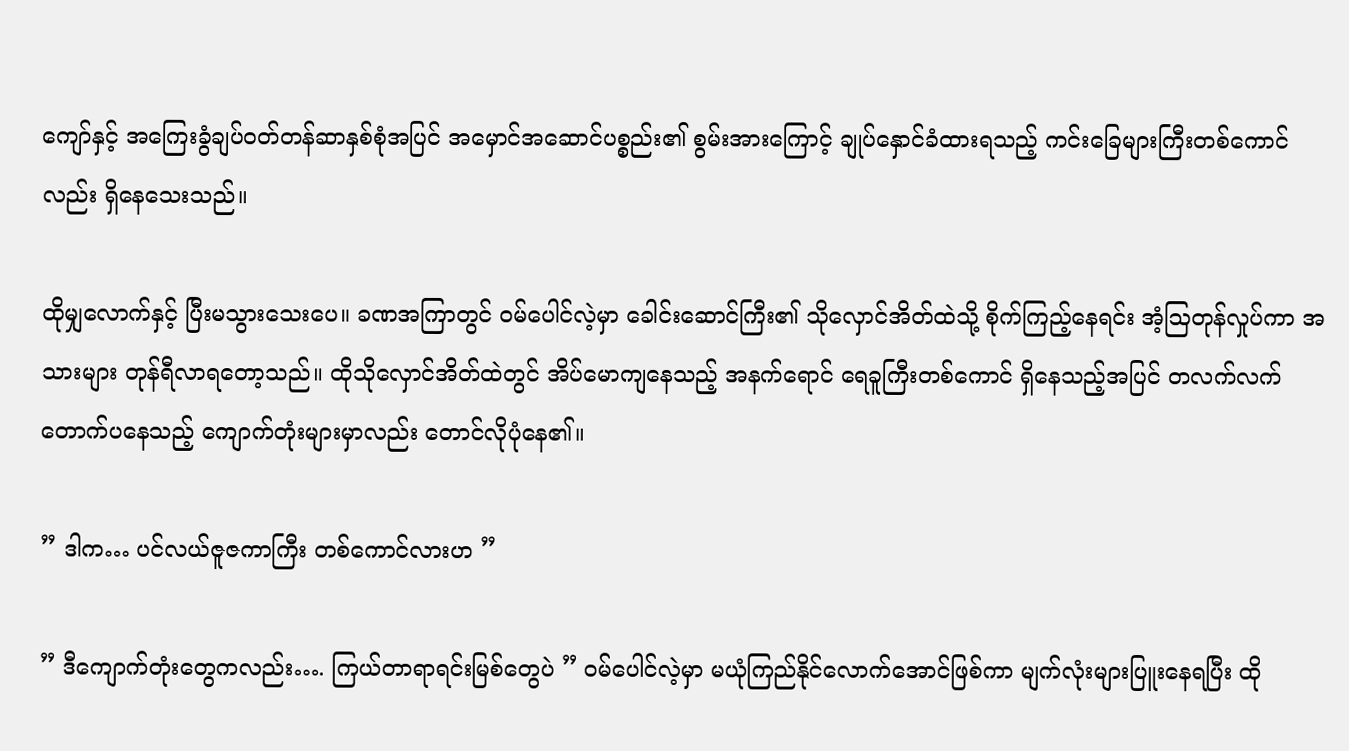ကျော်နှင့် အကြေးခွံချပ်ဝတ်တန်ဆာနှစ်စုံအပြင် အမှောင်အဆောင်ပစ္စည်း၏ စွမ်းအားကြောင့် ချုပ်နှောင်ခံထားရသည့် ကင်းခြေများကြီးတစ်ကောင်လည်း ရှိနေသေးသည်။

ထိုမျှလောက်နှင့် ပြီးမသွားသေးပေ။ ခဏအကြာတွင် ဝမ်ပေါင်လဲ့မှာ ခေါင်းဆောင်ကြီး၏ သိုလှောင်အိတ်ထဲသို့ စိုက်ကြည့်နေရင်း အံ့ဩတုန်လှုပ်ကာ အသားများ တုန်ရီလာရတော့သည်။ ထိုသိုလှောင်အိတ်ထဲတွင် အိပ်မောကျနေသည့် အနက်ရောင် ရေခူကြီးတစ်ကောင် ရှိနေသည့်အပြင် တလက်လက်တောက်ပနေသည့် ကျောက်တုံးများမှာလည်း တောင်လိုပုံနေ၏။

” ဒါက… ပင်လယ်ဇူဇကာကြီး တစ်ကောင်လားဟ ”

” ဒီကျောက်တုံးတွေကလည်း…. ကြယ်တာရာရင်းမြစ်တွေပဲ ” ဝမ်ပေါင်လဲ့မှာ မယုံကြည်နိုင်လောက်အောင်ဖြစ်ကာ မျက်လုံးများပြူးနေရပြီး ထို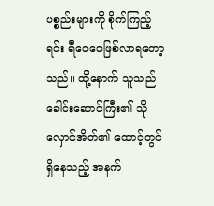ပစ္စည်းများကို စိုက်ကြည့်ရင်း ရီဝေဝေဖြစ်လာရတော့သည်။ ထို့နောက် သူသည် ခေါင်းဆောင်ကြီး၏ သိုလှောင်အိတ်၏ ထောင့်တွင်ရှိနေသည့် အနက်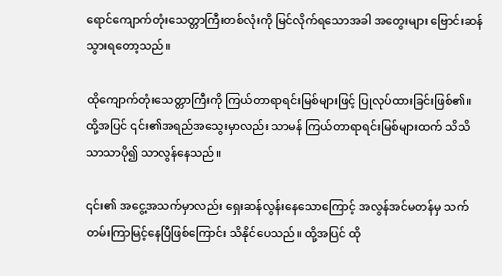ရောင်ကျောက်တုံးသေတ္တာကြီးတစ်လုံးကို မြင်လိုက်ရသောအခါ အတွေးများ ဗြောင်းဆန်သွားရတော့သည်။

ထိုကျောက်တုံးသေတ္တာကြီးကို ကြယ်တာရာရင်းမြစ်များဖြင့် ပြုလုပ်ထားခြင်းဖြစ်၏။ ထို့အပြင် ၎င်း၏အရည်အ‌သွေးမှာလည်း သာမန် ကြယ်တာရာရင်းမြစ်များထက် သိသိသာသာပို၍ သာလွန်နေသည်။

၎င်း၏ အငွေ့အသက်မှာလည်း ရှေးဆန်လွန်းနေသောကြောင့် အလွန်အင်မတန်မှ သက်တမ်းကြာမြင့်နေပြီဖြစ်ကြောင်း သိနိုင်ပေသည်။ ထို့အပြင် ထို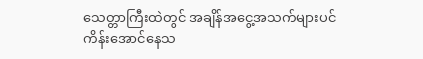သေတ္တာကြီးထဲတွင် အချိန်အငွေ့အသက်များပင် ကိန်းအောင်နေသ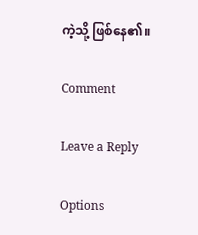ကဲ့သို့ ဖြစ်နေ၏။

Comment

Leave a Reply

Options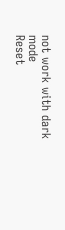not work with dark mode
Reset